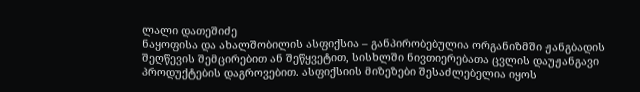ლალი დათეშიძე
ნაყოფისა და ახალშობილის ასფიქსია – განპირობებულია ორგანიზმში ჟანგბადის შეღწევის შემცირებით ან შეწყვეტით, სისხლში ნივთიერებათა ცვლის დაუჟანგავი პროდუქტების დაგროვებით. ასფიქსიის მიზეზები შესაძლებელია იყოს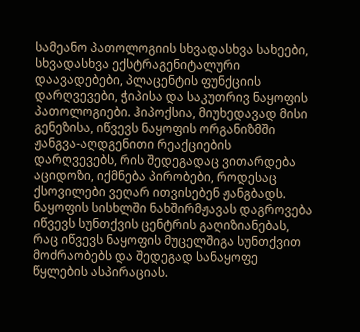სამეანო პათოლოგიის სხვადასხვა სახეები, სხვადასხვა ექსტრაგენიტალური დაავადებები, პლაცენტის ფუნქციის დარღვევები, ჭიპისა და საკუთრივ ნაყოფის პათოლოგიები. ჰიპოქსია, მიუხედავად მისი გენეზისა, იწვევს ნაყოფის ორგანიზმში ჟანგვა-აღდგენითი რეაქციების დარღვევებს, რის შედეგადაც ვითარდება აციდოზი, იქმნება პირობები, როდესაც ქსოვილები ვეღარ ითვისებენ ჟანგბადს. ნაყოფის სისხლში ნახშირმჟავას დაგროვება იწვევს სუნთქვის ცენტრის გაღიზიანებას, რაც იწვევს ნაყოფის მუცელშიგა სუნთქვით მოძრაობებს და შედეგად სანაყოფე წყლების ასპირაციას.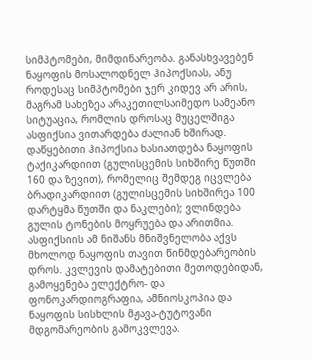სიმპტომები, მიმდინარეობა. განასხვავებენ ნაყოფის მოსალოდნელ ჰიპოქსიას, ანუ როდესაც სიმპტომები ჯერ კიდევ არ არის, მაგრამ სახეზეა არაკეთილსაიმედო სამეანო სიტუაცია, რომლის დროსაც მუცელშიგა ასფიქსია ვითარდება ძალიან ხშირად. დაწყებითი ჰიპოქსია ხასიათდება ნაყოფის ტაქიკარდიით (გულისცემის სიხშირე წუთში 160 და ზევით), რომელიც შემდეგ იცვლება ბრადიკარდიით (გულისცემის სიხშირეა 100 დარტყმა წუთში და ნაკლები); ვლინდება გულის ტონების მოყრუება და არითმია. ასფიქსიის ამ ნიშანს მნიშვნელობა აქვს მხოლოდ ნაყოფის თავით წინმდებარეობის დროს. კვლევის დამატებითი მეთოდებიდან, გამოყენება ელექტრო- და ფონოკარდიოგრაფია, ამნიოსკოპია და ნაყოფის სისხლის მჟავა-ტუტოვანი მდგომარეობის გამოკვლევა.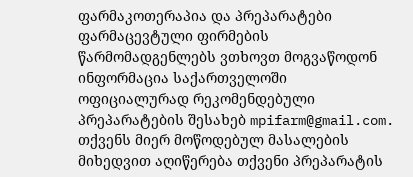ფარმაკოთერაპია და პრეპარატები
ფარმაცევტული ფირმების წარმომადგენლებს ვთხოვთ მოგვაწოდონ ინფორმაცია საქართველოში ოფიციალურად რეკომენდებული პრეპარატების შესახებ mpifarm@gmail.com. თქვენს მიერ მოწოდებულ მასალების მიხედვით აღიწერება თქვენი პრეპარატის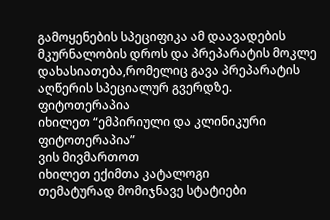გამოყენების სპეციფიკა ამ დაავადების მკურნალობის დროს და პრეპარატის მოკლე დახასიათება,რომელიც გავა პრეპარატის აღწერის სპეციალურ გვერდზე.
ფიტოთერაპია
იხილეთ “ემპირიული და კლინიკური ფიტოთერაპია”
ვის მივმართოთ
იხილეთ ექიმთა კატალოგი
თემატურად მომიჯნავე სტატიები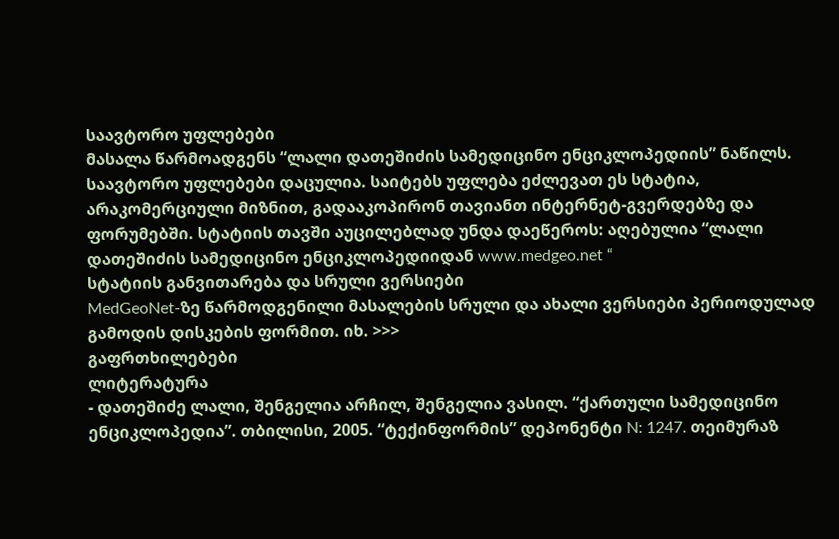საავტორო უფლებები
მასალა წარმოადგენს “ლალი დათეშიძის სამედიცინო ენციკლოპედიის” ნაწილს. საავტორო უფლებები დაცულია. საიტებს უფლება ეძლევათ ეს სტატია, არაკომერციული მიზნით, გადააკოპირონ თავიანთ ინტერნეტ-გვერდებზე და ფორუმებში. სტატიის თავში აუცილებლად უნდა დაეწეროს: აღებულია “ლალი დათეშიძის სამედიცინო ენციკლოპედიიდან www.medgeo.net “
სტატიის განვითარება და სრული ვერსიები
MedGeoNet-ზე წარმოდგენილი მასალების სრული და ახალი ვერსიები პერიოდულად გამოდის დისკების ფორმით. იხ. >>>
გაფრთხილებები
ლიტერატურა
- დათეშიძე ლალი, შენგელია არჩილ, შენგელია ვასილ. “ქართული სამედიცინო ენციკლოპედია”. თბილისი, 2005. “ტექინფორმის” დეპონენტი N: 1247. თეიმურაზ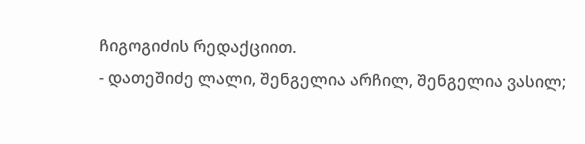ჩიგოგიძის რედაქციით.
- დათეშიძე ლალი, შენგელია არჩილ, შენგელია ვასილ;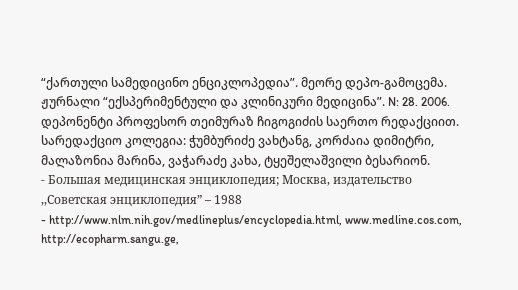“ქართული სამედიცინო ენციკლოპედია”. მეორე დეპო-გამოცემა. ჟურნალი “ექსპერიმენტული და კლინიკური მედიცინა”. N: 28. 2006. დეპონენტი პროფესორ თეიმურაზ ჩიგოგიძის საერთო რედაქციით. სარედაქციო კოლეგია: ჭუმბურიძე ვახტანგ, კორძაია დიმიტრი, მალაზონია მარინა, ვაჭარაძე კახა, ტყეშელაშვილი ბესარიონ.
- Большая медицинская энциклопедия; Москва, издательство ,,Советская энциклопедия” – 1988
- http://www.nlm.nih.gov/medlineplus/encyclopedia.html, www.medline.cos.com, http://ecopharm.sangu.ge,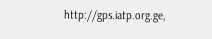http://gps.iatp.org.ge,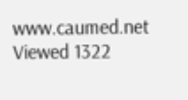www.caumed.net
Viewed 1322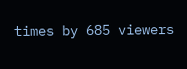times by 685 viewers